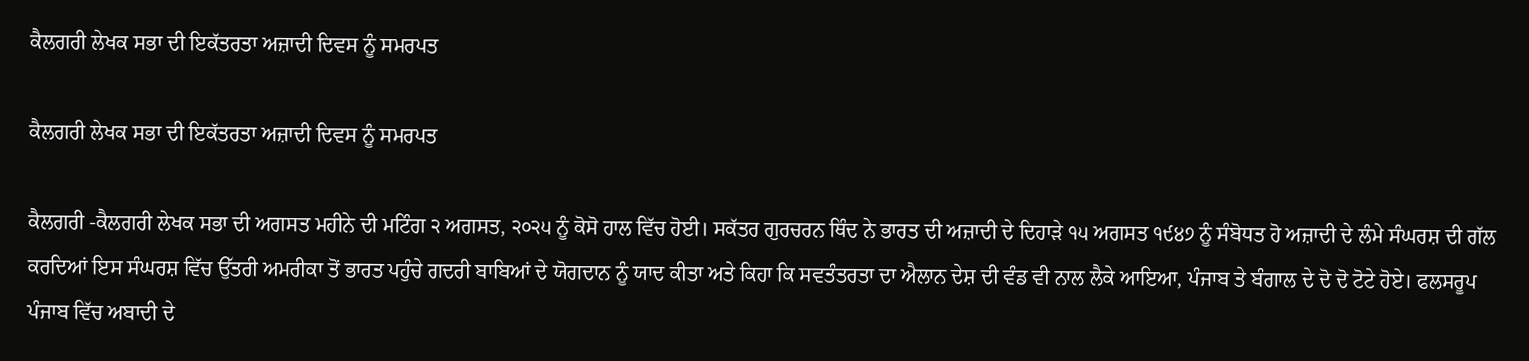ਕੈਲਗਰੀ ਲੇਖਕ ਸਭਾ ਦੀ ਇਕੱਤਰਤਾ ਅਜ਼ਾਦੀ ਦਿਵਸ ਨੂੰ ਸਮਰਪਤ

ਕੈਲਗਰੀ ਲੇਖਕ ਸਭਾ ਦੀ ਇਕੱਤਰਤਾ ਅਜ਼ਾਦੀ ਦਿਵਸ ਨੂੰ ਸਮਰਪਤ

ਕੈਲਗਰੀ -ਕੈਲਗਰੀ ਲੇਖਕ ਸਭਾ ਦੀ ਅਗਸਤ ਮਹੀਨੇ ਦੀ ਮਟਿੰਗ ੨ ਅਗਸਤ, ੨੦੨੫ ਨੂੰ ਕੋਸੋ ਹਾਲ ਵਿੱਚ ਹੋਈ। ਸਕੱਤਰ ਗੁਰਚਰਨ ਥਿੰਦ ਨੇ ਭਾਰਤ ਦੀ ਅਜ਼ਾਦੀ ਦੇ ਦਿਹਾੜੇ ੧੫ ਅਗਸਤ ੧੯੪੭ ਨੂੰ ਸੰਬੋਧਤ ਹੋ ਅਜ਼ਾਦੀ ਦੇ ਲੰਮੇ ਸੰਘਰਸ਼ ਦੀ ਗੱਲ ਕਰਦਿਆਂ ਇਸ ਸੰਘਰਸ਼ ਵਿੱਚ ਉੱਤਰੀ ਅਮਰੀਕਾ ਤੋਂ ਭਾਰਤ ਪਹੁੰਚੇ ਗਦਰੀ ਬਾਬਿਆਂ ਦੇ ਯੋਗਦਾਨ ਨੂੰ ਯਾਦ ਕੀਤਾ ਅਤੇ ਕਿਹਾ ਕਿ ਸਵਤੰਤਰਤਾ ਦਾ ਐਲਾਨ ਦੇਸ਼ ਦੀ ਵੰਡ ਵੀ ਨਾਲ ਲੈਕੇ ਆਇਆ, ਪੰਜਾਬ ਤੇ ਬੰਗਾਲ ਦੇ ਦੋ ਦੋ ਟੋਟੇ ਹੋਏ। ਫਲਸਰੂਪ ਪੰਜਾਬ ਵਿੱਚ ਅਬਾਦੀ ਦੇ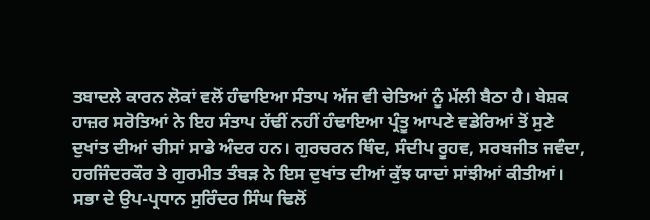ਤਬਾਦਲੇ ਕਾਰਨ ਲੋਕਾਂ ਵਲੋਂ ਹੰਢਾਇਆ ਸੰਤਾਪ ਅੱਜ ਵੀ ਚੇਤਿਆਂ ਨੂੰ ਮੱਲੀ ਬੈਠਾ ਹੈ। ਬੇਸ਼ਕ ਹਾਜ਼ਰ ਸਰੋਤਿਆਂ ਨੇ ਇਹ ਸੰਤਾਪ ਹੱਢੀਂ ਨਹੀਂ ਹੰਢਾਇਆ ਪ੍ਰੰਤੂ ਆਪਣੇ ਵਡੇਰਿਆਂ ਤੋਂ ਸੁਣੇ ਦੁਖਾਂਤ ਦੀਆਂ ਚੀਸਾਂ ਸਾਡੇ ਅੰਦਰ ਹਨ। ਗੁਰਚਰਨ ਥਿੰਦ, ਸੰਦੀਪ ਰੂਹਵ, ਸਰਬਜੀਤ ਜਵੰਦਾ, ਹਰਜਿੰਦਰਕੌਰ ਤੇ ਗੁਰਮੀਤ ਤੰਬੜ ਨੇ ਇਸ ਦੁਖਾਂਤ ਦੀਆਂ ਕੁੱਝ ਯਾਦਾਂ ਸਾਂਝੀਆਂ ਕੀਤੀਆਂ।
ਸਭਾ ਦੇ ਉਪ-ਪ੍ਰਧਾਨ ਸੁਰਿੰਦਰ ਸਿੰਘ ਢਿਲੋਂ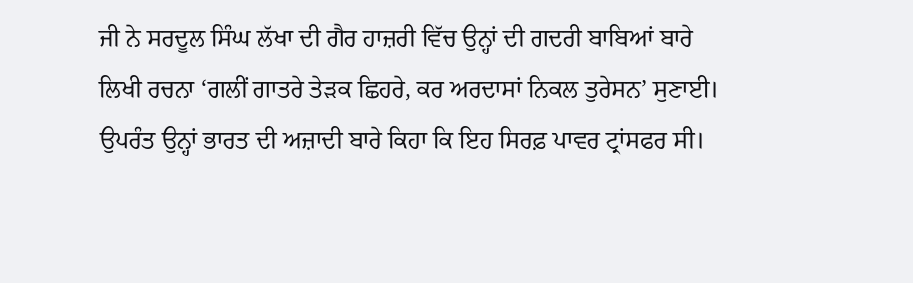ਜੀ ਨੇ ਸਰਦੂਲ ਸਿੰਘ ਲੱਖਾ ਦੀ ਗੈਰ ਹਾਜ਼ਰੀ ਵਿੱਚ ਉਨ੍ਹਾਂ ਦੀ ਗਦਰੀ ਬਾਬਿਆਂ ਬਾਰੇ ਲਿਖੀ ਰਚਨਾ ‘ਗਲੀਂ ਗਾਤਰੇ ਤੇੜਕ ਛਿਹਰੇ, ਕਰ ਅਰਦਾਸਾਂ ਨਿਕਲ ਤੁਰੇਸਨ’ ਸੁਣਾਈ। ਉਪਰੰਤ ਉਨ੍ਹਾਂ ਭਾਰਤ ਦੀ ਅਜ਼ਾਦੀ ਬਾਰੇ ਕਿਹਾ ਕਿ ਇਹ ਸਿਰਫ਼ ਪਾਵਰ ਟ੍ਰਾਂਸਫਰ ਸੀ।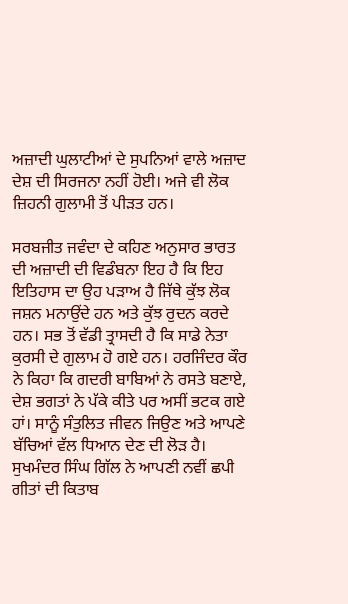ਅਜ਼ਾਦੀ ਘੁਲਾਟੀਆਂ ਦੇ ਸੁਪਨਿਆਂ ਵਾਲੇ ਅਜ਼ਾਦ ਦੇਸ਼ ਦੀ ਸਿਰਜਨਾ ਨਹੀਂ ਹੋਈ। ਅਜੇ ਵੀ ਲੋਕ ਜ਼ਿਹਨੀ ਗੁਲਾਮੀ ਤੋਂ ਪੀੜਤ ਹਨ।

ਸਰਬਜੀਤ ਜਵੰਦਾ ਦੇ ਕਹਿਣ ਅਨੁਸਾਰ ਭਾਰਤ ਦੀ ਅਜ਼ਾਦੀ ਦੀ ਵਿਡੰਬਨਾ ਇਹ ਹੈ ਕਿ ਇਹ ਇਤਿਹਾਸ ਦਾ ਉਹ ਪੜਾਅ ਹੈ ਜਿੱਥੇ ਕੁੱਝ ਲੋਕ ਜਸ਼ਨ ਮਨਾਉਂਦੇ ਹਨ ਅਤੇ ਕੁੱਝ ਰੁਦਨ ਕਰਦੇ ਹਨ। ਸਭ ਤੋਂ ਵੱਡੀ ਤ੍ਰਾਸਦੀ ਹੈ ਕਿ ਸਾਡੇ ਨੇਤਾ ਕੁਰਸੀ ਦੇ ਗੁਲਾਮ ਹੋ ਗਏ ਹਨ। ਹਰਜਿੰਦਰ ਕੌਰ ਨੇ ਕਿਹਾ ਕਿ ਗਦਰੀ ਬਾਬਿਆਂ ਨੇ ਰਸਤੇ ਬਣਾਏ, ਦੇਸ਼ ਭਗਤਾਂ ਨੇ ਪੱਕੇ ਕੀਤੇ ਪਰ ਅਸੀਂ ਭਟਕ ਗਏ ਹਾਂ। ਸਾਨੂੰ ਸੰਤੁਲਿਤ ਜੀਵਨ ਜਿਉਣ ਅਤੇ ਆਪਣੇ ਬੱਚਿਆਂ ਵੱਲ ਧਿਆਨ ਦੇਣ ਦੀ ਲੋੜ ਹੈ।
ਸੁਖਮੰਦਰ ਸਿੰਘ ਗਿੱਲ ਨੇ ਆਪਣੀ ਨਵੀਂ ਛਪੀ ਗੀਤਾਂ ਦੀ ਕਿਤਾਬ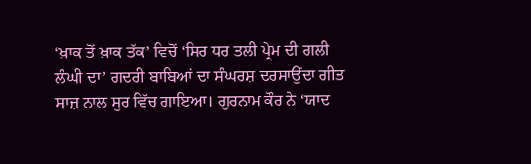‘ਖ਼ਾਕ ਤੋਂ ਖ਼ਾਕ ਤੱਕ’ ਵਿਚੋਂ ‘ਸਿਰ ਧਰ ਤਲੀ ਪ੍ਰੇਮ ਦੀ ਗਲੀ ਲੰਘੀ ਦਾ’ ਗਦਰੀ ਬਾਬਿਆਂ ਦਾ ਸੰਘਰਸ਼ ਦਰਸਾਉਂਦਾ ਗੀਤ ਸਾਜ਼ ਨਾਲ ਸੁਰ ਵਿੱਚ ਗਾਇਆ। ਗੁਰਨਾਮ ਕੌਰ ਨੇ ‘ਯਾਦ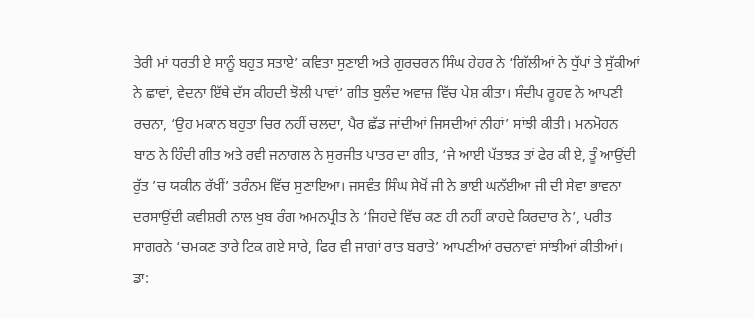ਤੇਰੀ ਮਾਂ ਧਰਤੀ ਏ ਸਾਨੂੰ ਬਹੁਤ ਸਤਾਏ’ ਕਵਿਤਾ ਸੁਣਾਈ ਅਤੇ ਗੁਰਚਰਨ ਸਿੰਘ ਹੇਹਰ ਨੇ ‘ਗਿੱਲੀਆਂ ਨੇ ਧੁੱਪਾਂ ਤੇ ਸੁੱਕੀਆਂ ਨੇ ਛਾਵਾਂ, ਵੇਦਨਾ ਇੱਥੇ ਦੱਸ ਕੀਹਦੀ ਝੋਲੀ ਪਾਵਾਂ’ ਗੀਤ ਬੁਲੰਦ ਅਵਾਜ਼ ਵਿੱਚ ਪੇਸ਼ ਕੀਤਾ। ਸੰਦੀਪ ਰੂਹਵ ਨੇ ਆਪਣੀ ਰਚਨਾ, ‘ਉਹ ਮਕਾਨ ਬਹੁਤਾ ਚਿਰ ਨਹੀਂ ਚਲਦਾ, ਪੈਰ ਛੱਡ ਜਾਂਦੀਆਂ ਜਿਸਦੀਆਂ ਨੀਹਾਂ’ ਸਾਂਝੀ ਕੀਤੀ। ਮਨਮੋਹਨ ਬਾਠ ਨੇ ਹਿੰਦੀ ਗੀਤ ਅਤੇ ਰਵੀ ਜਨਾਗਲ ਨੇ ਸੁਰਜੀਤ ਪਾਤਰ ਦਾ ਗੀਤ, ‘ਜੇ ਆਈ ਪੱਤਝੜ ਤਾਂ ਫੇਰ ਕੀ ਏ, ਤੂੰ ਆਉਂਦੀ ਰੁੱਤ ’ਚ ਯਕੀਨ ਰੱਖੀਂ’ ਤਰੰਨਮ ਵਿੱਚ ਸੁਣਾਇਆ। ਜਸਵੰਤ ਸਿੰਘ ਸੇਖੋਂ ਜੀ ਨੇ ਭਾਈ ਘਨੱਈਆ ਜੀ ਦੀ ਸੇਵਾ ਭਾਵਨਾ ਦਰਸਾਉਂਦੀ ਕਵੀਸ਼ਰੀ ਨਾਲ ਖੁਬ ਰੰਗ ਅਮਨਪ੍ਰੀਤ ਨੇ ‘ਜਿਹਦੇ ਵਿੱਚ ਕਣ ਹੀ ਨਹੀਂ ਕਾਹਦੇ ਕਿਰਦਾਰ ਨੇ’, ਪਰੀਤ ਸਾਗਰਨੇ ‘ਚਮਕਣ ਤਾਰੇ ਟਿਕ ਗਏ ਸਾਰੇ, ਫਿਰ ਵੀ ਜਾਗਾਂ ਰਾਤ ਬਰਾਤੇ’ ਆਪਣੀਆਂ ਰਚਨਾਵਾਂ ਸਾਂਝੀਆਂ ਕੀਤੀਆਂ।
ਡਾ: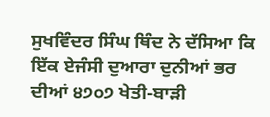ਸੁਖਵਿੰਦਰ ਸਿੰਘ ਥਿੰਦ ਨੇ ਦੱਸਿਆ ਕਿ ਇੱਕ ਏਜੰਸੀ ਦੁਆਰਾ ਦੁਨੀਆਂ ਭਰ ਦੀਆਂ ੪੭੦੭ ਖੇਤੀ-ਬਾੜੀ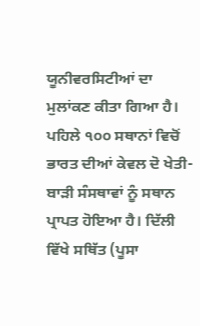ਯੂਨੀਵਰਸਿਟੀਆਂ ਦਾ ਮੁਲਾਂਕਣ ਕੀਤਾ ਗਿਆ ਹੈ। ਪਹਿਲੇ ੧੦੦ ਸਥਾਨਾਂ ਵਿਚੋਂ ਭਾਰਤ ਦੀਆਂ ਕੇਵਲ ਦੋ ਖੇਤੀ-ਬਾੜੀ ਸੰਸਥਾਵਾਂ ਨੂੰ ਸਥਾਨ ਪ੍ਰਾਪਤ ਹੋਇਆ ਹੈ। ਦਿੱਲੀ ਵਿੱਖੇ ਸਥਿੱਤ (ਪੂਸਾ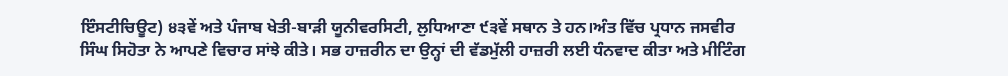ਇੰਸਟੀਚਿਊਟ) ੪੩ਵੇਂ ਅਤੇ ਪੰਜਾਬ ਖੇਤੀ-ਬਾੜੀ ਯੂਨੀਵਰਸਿਟੀ, ਲੁਧਿਆਣਾ ੯੩ਵੇਂ ਸਥਾਨ ਤੇ ਹਨ।ਅੰਤ ਵਿੱਚ ਪ੍ਰਧਾਨ ਜਸਵੀਰ ਸਿੰਘ ਸਿਹੋਤਾ ਨੇ ਆਪਣੇ ਵਿਚਾਰ ਸਾਂਝੇ ਕੀਤੇ। ਸਭ ਹਾਜ਼ਰੀਨ ਦਾ ਉਨ੍ਹਾਂ ਦੀ ਵੱਡਮੁੱਲੀ ਹਾਜ਼ਰੀ ਲਈ ਧੰਨਵਾਦ ਕੀਤਾ ਅਤੇ ਮੀਟਿੰਗ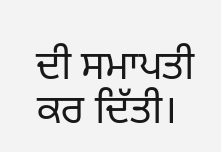ਦੀ ਸਮਾਪਤੀ ਕਰ ਦਿੱਤੀ।